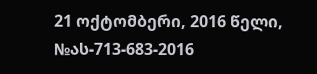21 ოქტომბერი, 2016 წელი,
№ას-713-683-2016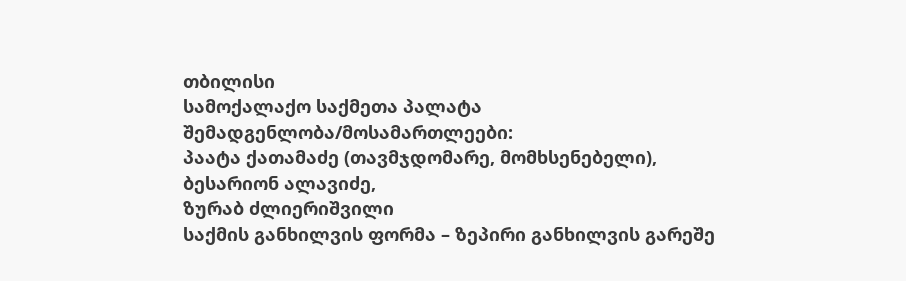თბილისი
სამოქალაქო საქმეთა პალატა
შემადგენლობა/მოსამართლეები:
პაატა ქათამაძე (თავმჯდომარე, მომხსენებელი),
ბესარიონ ალავიძე,
ზურაბ ძლიერიშვილი
საქმის განხილვის ფორმა – ზეპირი განხილვის გარეშე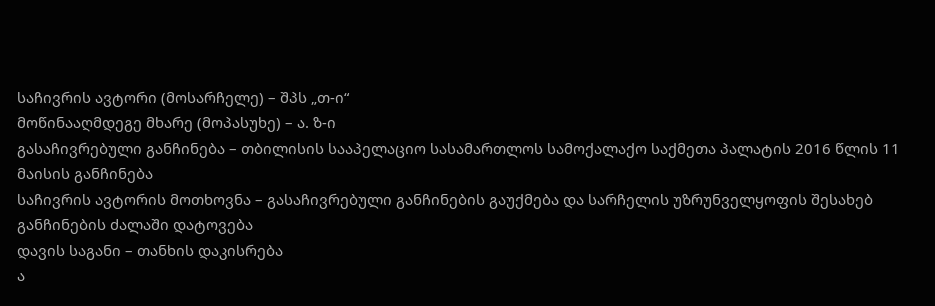საჩივრის ავტორი (მოსარჩელე) – შპს „თ-ი“
მოწინააღმდეგე მხარე (მოპასუხე) – ა. ზ-ი
გასაჩივრებული განჩინება – თბილისის სააპელაციო სასამართლოს სამოქალაქო საქმეთა პალატის 2016 წლის 11 მაისის განჩინება
საჩივრის ავტორის მოთხოვნა – გასაჩივრებული განჩინების გაუქმება და სარჩელის უზრუნველყოფის შესახებ განჩინების ძალაში დატოვება
დავის საგანი – თანხის დაკისრება
ა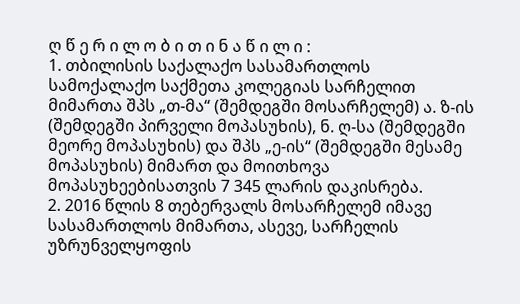ღ წ ე რ ი ლ ო ბ ი თ ი ნ ა წ ი ლ ი :
1. თბილისის საქალაქო სასამართლოს სამოქალაქო საქმეთა კოლეგიას სარჩელით მიმართა შპს „თ-მა“ (შემდეგში მოსარჩელემ) ა. ზ-ის (შემდეგში პირველი მოპასუხის), ნ. ღ-სა (შემდეგში მეორე მოპასუხის) და შპს „ე-ის“ (შემდეგში მესამე მოპასუხის) მიმართ და მოითხოვა მოპასუხეებისათვის 7 345 ლარის დაკისრება.
2. 2016 წლის 8 თებერვალს მოსარჩელემ იმავე სასამართლოს მიმართა, ასევე, სარჩელის უზრუნველყოფის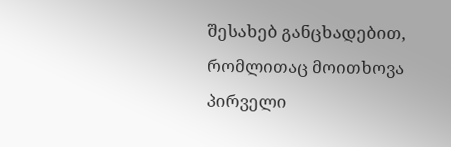შესახებ განცხადებით, რომლითაც მოითხოვა პირველი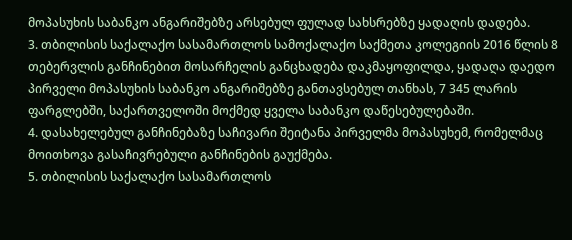მოპასუხის საბანკო ანგარიშებზე არსებულ ფულად სახსრებზე ყადაღის დადება.
3. თბილისის საქალაქო სასამართლოს სამოქალაქო საქმეთა კოლეგიის 2016 წლის 8 თებერვლის განჩინებით მოსარჩელის განცხადება დაკმაყოფილდა, ყადაღა დაედო პირველი მოპასუხის საბანკო ანგარიშებზე განთავსებულ თანხას, 7 345 ლარის ფარგლებში, საქართველოში მოქმედ ყველა საბანკო დაწესებულებაში.
4. დასახელებულ განჩინებაზე საჩივარი შეიტანა პირველმა მოპასუხემ, რომელმაც მოითხოვა გასაჩივრებული განჩინების გაუქმება.
5. თბილისის საქალაქო სასამართლოს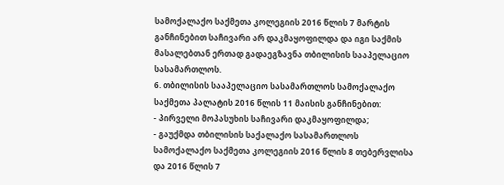სამოქალაქო საქმეთა კოლეგიის 2016 წლის 7 მარტის განჩინებით საჩივარი არ დაკმაყოფილდა და იგი საქმის მასალებთან ერთად გადაეგზავნა თბილისის სააპელაციო სასამართლოს.
6. თბილისის სააპელაციო სასამართლოს სამოქალაქო საქმეთა პალატის 2016 წლის 11 მაისის განჩინებით:
- პირველი მოპასუხის საჩივარი დაკმაყოფილდა;
- გაუქმდა თბილისის საქალაქო სასამართლოს სამოქალაქო საქმეთა კოლეგიის 2016 წლის 8 თებერვლისა და 2016 წლის 7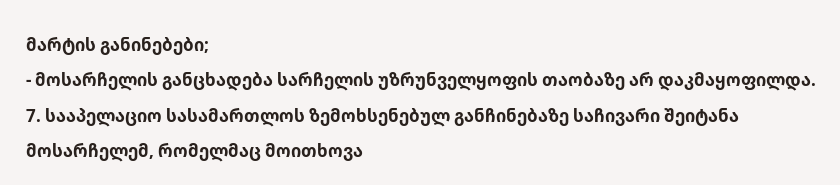მარტის განინებები;
- მოსარჩელის განცხადება სარჩელის უზრუნველყოფის თაობაზე არ დაკმაყოფილდა.
7. სააპელაციო სასამართლოს ზემოხსენებულ განჩინებაზე საჩივარი შეიტანა მოსარჩელემ, რომელმაც მოითხოვა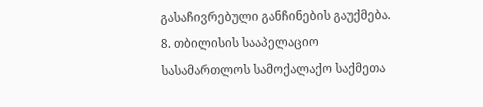გასაჩივრებული განჩინების გაუქმება.
8. თბილისის სააპელაციო სასამართლოს სამოქალაქო საქმეთა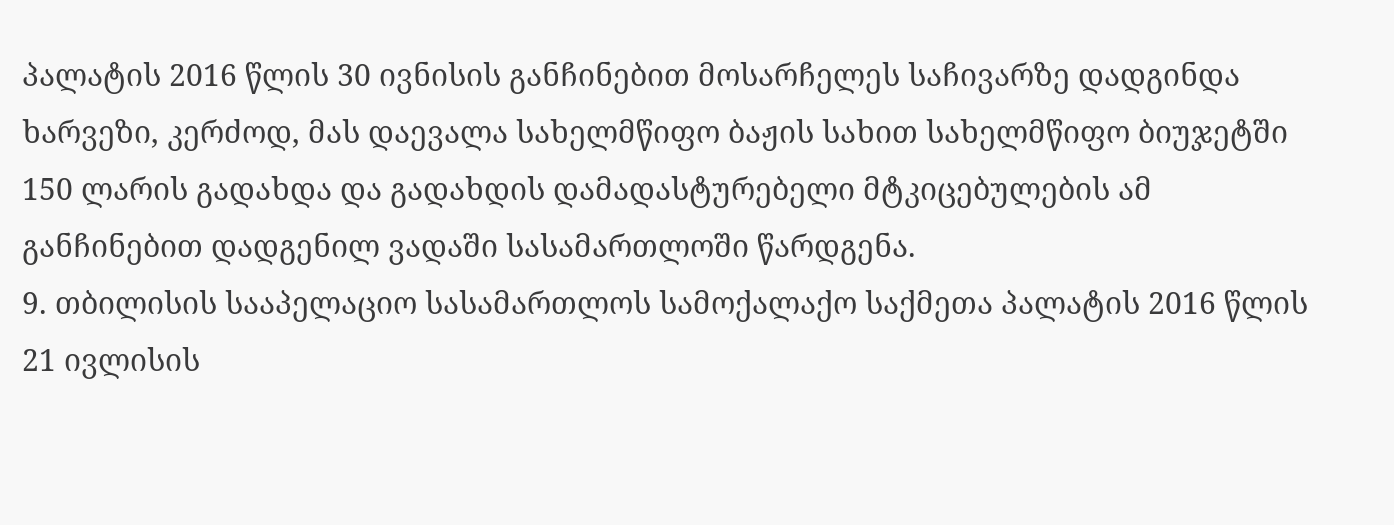პალატის 2016 წლის 30 ივნისის განჩინებით მოსარჩელეს საჩივარზე დადგინდა ხარვეზი, კერძოდ, მას დაევალა სახელმწიფო ბაჟის სახით სახელმწიფო ბიუჯეტში 150 ლარის გადახდა და გადახდის დამადასტურებელი მტკიცებულების ამ განჩინებით დადგენილ ვადაში სასამართლოში წარდგენა.
9. თბილისის სააპელაციო სასამართლოს სამოქალაქო საქმეთა პალატის 2016 წლის 21 ივლისის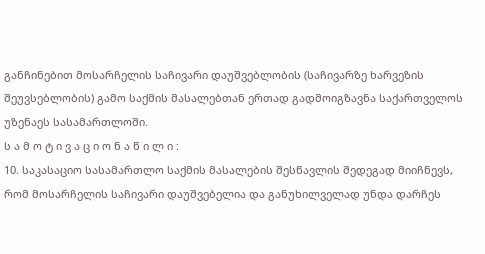განჩინებით მოსარჩელის საჩივარი დაუშვებლობის (საჩივარზე ხარვეზის შეუვსებლობის) გამო საქმის მასალებთან ერთად გადმოიგზავნა საქართველოს უზენაეს სასამართლოში.
ს ა მ ო ტ ი ვ ა ც ი ო ნ ა წ ი ლ ი :
10. საკასაციო სასამართლო საქმის მასალების შესწავლის შედეგად მიიჩნევს, რომ მოსარჩელის საჩივარი დაუშვებელია და განუხილველად უნდა დარჩეს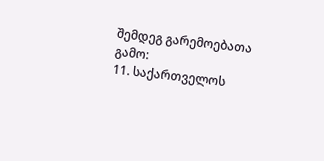შემდეგ გარემოებათა გამო:
11. საქართველოს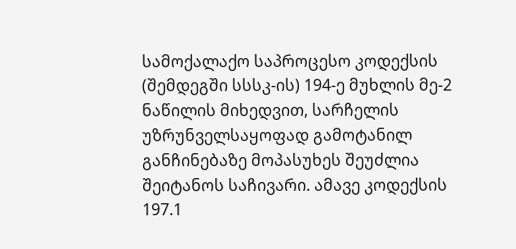სამოქალაქო საპროცესო კოდექსის (შემდეგში სსსკ-ის) 194-ე მუხლის მე-2 ნაწილის მიხედვით, სარჩელის უზრუნველსაყოფად გამოტანილ განჩინებაზე მოპასუხეს შეუძლია შეიტანოს საჩივარი. ამავე კოდექსის 197.1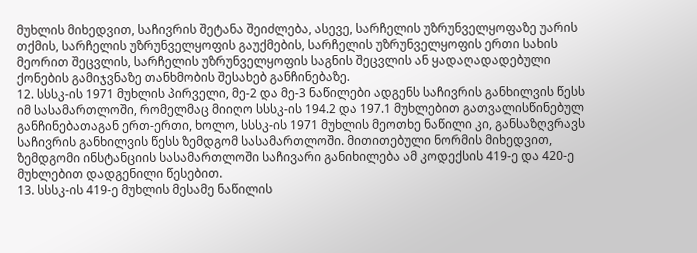მუხლის მიხედვით, საჩივრის შეტანა შეიძლება, ასევე, სარჩელის უზრუნველყოფაზე უარის თქმის, სარჩელის უზრუნველყოფის გაუქმების, სარჩელის უზრუნველყოფის ერთი სახის მეორით შეცვლის, სარჩელის უზრუნველყოფის საგნის შეცვლის ან ყადაღადადებული ქონების გამიჯვნაზე თანხმობის შესახებ განჩინებაზე.
12. სსსკ-ის 1971 მუხლის პირველი, მე-2 და მე-3 ნაწილები ადგენს საჩივრის განხილვის წესს იმ სასამართლოში, რომელმაც მიიღო სსსკ-ის 194.2 და 197.1 მუხლებით გათვალისწინებულ განჩინებათაგან ერთ-ერთი, ხოლო, სსსკ-ის 1971 მუხლის მეოთხე ნაწილი კი, განსაზღვრავს საჩივრის განხილვის წესს ზემდგომ სასამართლოში. მითითებული ნორმის მიხედვით, ზემდგომი ინსტანციის სასამართლოში საჩივარი განიხილება ამ კოდექსის 419-ე და 420-ე მუხლებით დადგენილი წესებით.
13. სსსკ-ის 419-ე მუხლის მესამე ნაწილის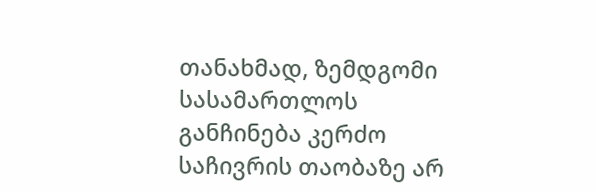თანახმად, ზემდგომი სასამართლოს განჩინება კერძო საჩივრის თაობაზე არ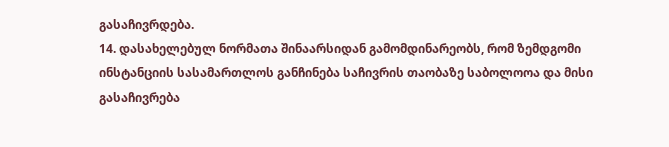გასაჩივრდება.
14. დასახელებულ ნორმათა შინაარსიდან გამომდინარეობს, რომ ზემდგომი ინსტანციის სასამართლოს განჩინება საჩივრის თაობაზე საბოლოოა და მისი გასაჩივრება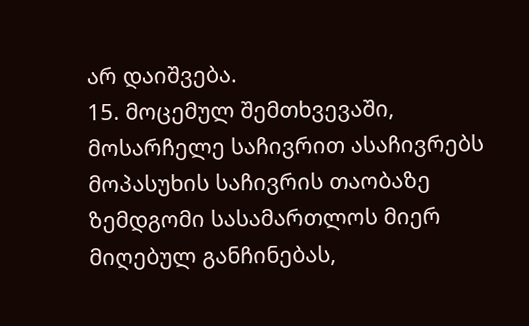არ დაიშვება.
15. მოცემულ შემთხვევაში, მოსარჩელე საჩივრით ასაჩივრებს მოპასუხის საჩივრის თაობაზე ზემდგომი სასამართლოს მიერ მიღებულ განჩინებას,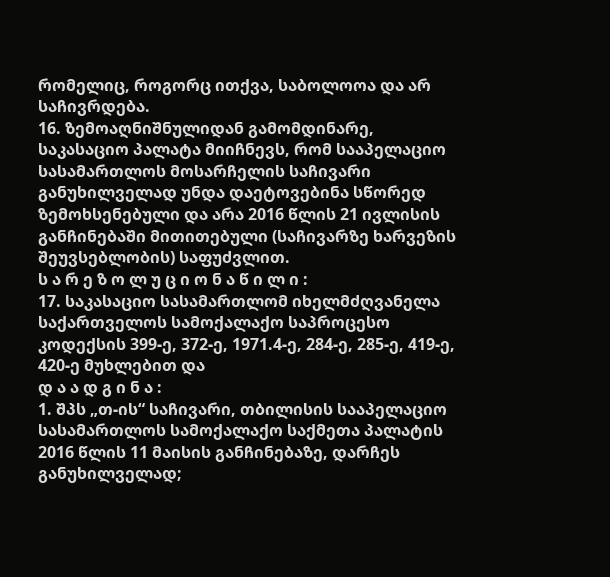რომელიც, როგორც ითქვა, საბოლოოა და არ საჩივრდება.
16. ზემოაღნიშნულიდან გამომდინარე, საკასაციო პალატა მიიჩნევს, რომ სააპელაციო სასამართლოს მოსარჩელის საჩივარი განუხილველად უნდა დაეტოვებინა სწორედ ზემოხსენებული და არა 2016 წლის 21 ივლისის განჩინებაში მითითებული (საჩივარზე ხარვეზის შეუვსებლობის) საფუძვლით.
ს ა რ ე ზ ო ლ უ ც ი ო ნ ა წ ი ლ ი :
17. საკასაციო სასამართლომ იხელმძღვანელა საქართველოს სამოქალაქო საპროცესო კოდექსის 399-ე, 372-ე, 1971.4-ე, 284-ე, 285-ე, 419-ე, 420-ე მუხლებით და
დ ა ა დ გ ი ნ ა :
1. შპს „თ-ის“ საჩივარი, თბილისის სააპელაციო სასამართლოს სამოქალაქო საქმეთა პალატის 2016 წლის 11 მაისის განჩინებაზე, დარჩეს განუხილველად;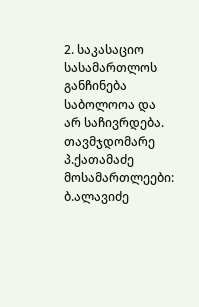2. საკასაციო სასამართლოს განჩინება საბოლოოა და არ საჩივრდება.
თავმჯდომარე პ.ქათამაძე
მოსამართლეები: ბ.ალავიძე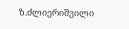ზ.ძლიერიშვილი